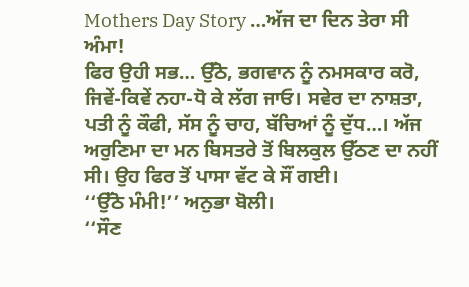Mothers Day Story …ਅੱਜ ਦਾ ਦਿਨ ਤੇਰਾ ਸੀ ਅੰਮਾ!
ਫਿਰ ਉਹੀ ਸਭ… ਉੱਠੋ, ਭਗਵਾਨ ਨੂੰ ਨਮਸਕਾਰ ਕਰੋ, ਜਿਵੇਂ-ਕਿਵੇਂ ਨਹਾ-ਧੋ ਕੇ ਲੱਗ ਜਾਓ। ਸਵੇਰ ਦਾ ਨਾਸ਼ਤਾ, ਪਤੀ ਨੂੰ ਕੌਫੀ, ਸੱਸ ਨੂੰ ਚਾਹ, ਬੱਚਿਆਂ ਨੂੰ ਦੁੱਧ…। ਅੱਜ ਅਰੁਣਿਮਾ ਦਾ ਮਨ ਬਿਸਤਰੇ ਤੋਂ ਬਿਲਕੁਲ ਉੱਠਣ ਦਾ ਨਹੀਂ ਸੀ। ਉਹ ਫਿਰ ਤੋਂ ਪਾਸਾ ਵੱਟ ਕੇ ਸੌਂ ਗਈ।
‘‘ਉੱਠੋ ਮੰਮੀ!’’ ਅਨੁਭਾ ਬੋਲੀ।
‘‘ਸੌਣ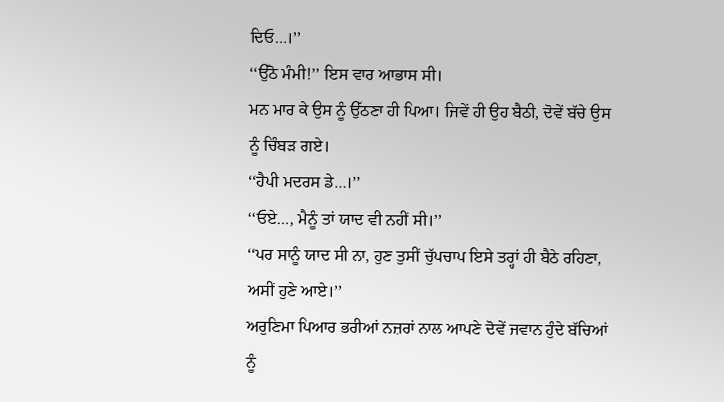ਦਿਓ…।’’
‘‘ਉੱਠੋ ਮੰਮੀ!’’ ਇਸ ਵਾਰ ਆਭਾਸ ਸੀ।
ਮਨ ਮਾਰ ਕੇ ਉਸ ਨੂੰ ਉੱਠਣਾ ਹੀ ਪਿਆ। ਜਿਵੇਂ ਹੀ ਉਹ ਬੈਠੀ, ਦੋਵੇਂ ਬੱਚੇ ਉਸ ਨੂੰ ਚਿੰਬੜ ਗਏ।
‘‘ਹੈਪੀ ਮਦਰਸ ਡੇ…।’’
‘‘ਓਏ…, ਮੈਨੂੰ ਤਾਂ ਯਾਦ ਵੀ ਨਹੀਂ ਸੀ।’’
‘‘ਪਰ ਸਾਨੂੰ ਯਾਦ ਸੀ ਨਾ, ਹੁਣ ਤੁਸੀਂ ਚੁੱਪਚਾਪ ਇਸੇ ਤਰ੍ਹਾਂ ਹੀ ਬੈਠੇ ਰਹਿਣਾ, ਅਸੀਂ ਹੁਣੇ ਆਏ।’’
ਅਰੁਣਿਮਾ ਪਿਆਰ ਭਰੀਆਂ ਨਜ਼ਰਾਂ ਨਾਲ ਆਪਣੇ ਦੋਵੇਂ ਜਵਾਨ ਹੁੰਦੇ ਬੱਚਿਆਂ ਨੂੰ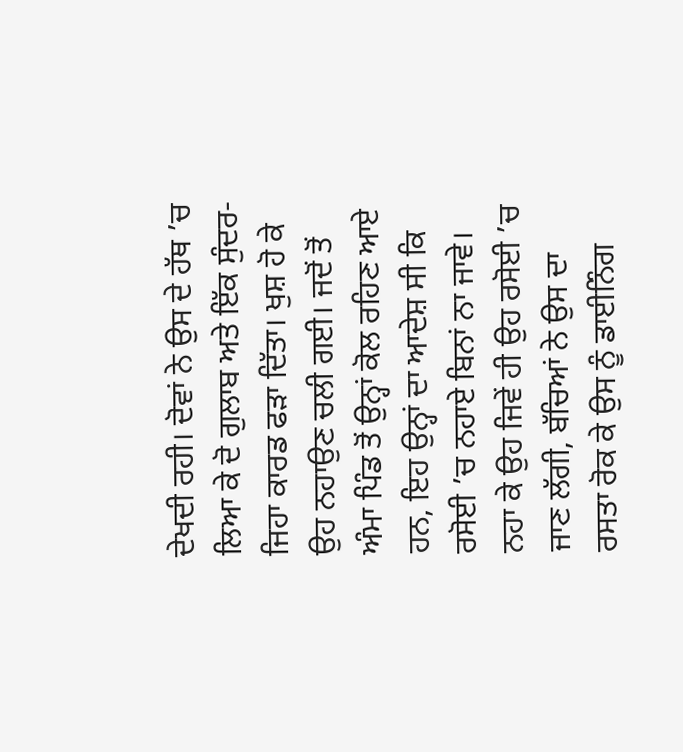ਦੇਖਦੀ ਰਹੀ। ਦੋਵਾਂ ਨੇ ਉਸ ਦੇ ਹੱਥ ’ਚ ਲਿਆ ਕੇ ਦੋ ਗੁਲਾਬ ਅਤੇ ਇੱਕ ਸੁੰਦਰ-ਜਿਹਾ ਕਾਰਡ ਫੜਾ ਦਿੱਤਾ। ਖੁਸ਼ ਹੋ ਕੇ ਉਹ ਨਹਾਉਣ ਚਲੀ ਗਈ। ਜਦੋਂ ਤੋਂ ਅੰਮਾ ਪਿੰਡ ਤੋਂ ਉਨ੍ਹਾਂ ਕੋਲ ਰਹਿਣ ਆਏ ਹਨ, ਇਹ ਉਨ੍ਹਾਂ ਦਾ ਆਦੇਸ਼ ਸੀ ਕਿ ਰਸੋਈ ’ਚ ਨਹਾਏ ਬਿਨਾਂ ਨਾ ਜਾਵੇ।
ਨਹਾ ਕੇ ਉਹ ਜਿਵੇਂ ਹੀ ਉਹ ਰਸੋਈ ’ਚ ਜਾਣ ਲੱਗੀ, ਬੱਚਿਆਂ ਨੇ ਉਸ ਦਾ ਰਸਤਾ ਰੋਕ ਕੇ ਉਸ ਨੂੰ ਡਾਈਨਿੰਗ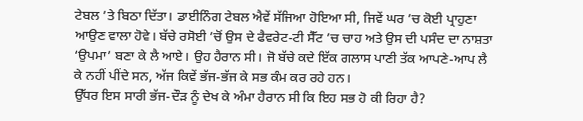ਟੇਬਲ ’ਤੇ ਬਿਠਾ ਦਿੱਤਾ। ਡਾਈਨਿੰਗ ਟੇਬਲ ਐਵੇਂ ਸੱਜਿਆ ਹੋਇਆ ਸੀ, ਜਿਵੇਂ ਘਰ ’ਚ ਕੋਈ ਪ੍ਰਾਹੁਣਾ ਆਉਣ ਵਾਲਾ ਹੋਵੇ। ਬੱਚੇ ਰਸੋਈ ’ਚੋਂ ਉਸ ਦੇ ਫੈਵਰੇਟ-ਟੀ ਸੈੱਟ ’ਚ ਚਾਹ ਅਤੇ ਉਸ ਦੀ ਪਸੰਦ ਦਾ ਨਾਸ਼ਤਾ ‘ਉਪਮਾ’ ਬਣਾ ਕੇ ਲੈ ਆਏ। ਉਹ ਹੈਰਾਨ ਸੀ। ਜੋ ਬੱਚੇ ਕਦੇ ਇੱਕ ਗਲਾਸ ਪਾਣੀ ਤੱਕ ਆਪਣੇ-ਆਪ ਲੈ ਕੇ ਨਹੀਂ ਪੀਂਦੇ ਸਨ, ਅੱਜ ਕਿਵੇਂ ਭੱਜ-ਭੱਜ ਕੇ ਸਭ ਕੰਮ ਕਰ ਰਹੇ ਹਨ।
ਉੱਧਰ ਇਸ ਸਾਰੀ ਭੱਜ-ਦੌੜ ਨੂੰ ਦੇਖ ਕੇ ਅੰਮਾ ਹੈਰਾਨ ਸੀ ਕਿ ਇਹ ਸਭ ਹੋ ਕੀ ਰਿਹਾ ਹੈ?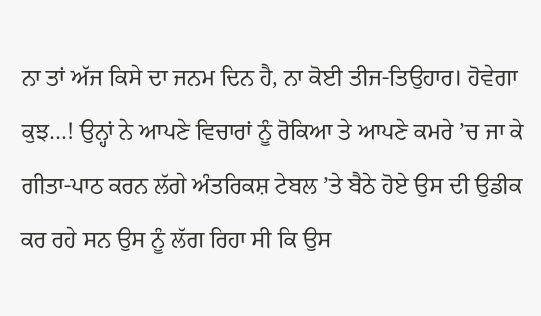ਨਾ ਤਾਂ ਅੱਜ ਕਿਸੇ ਦਾ ਜਨਮ ਦਿਨ ਹੈ, ਨਾ ਕੋਈ ਤੀਜ-ਤਿਉਹਾਰ। ਹੋਵੇਗਾ ਕੁਝ…! ਉਨ੍ਹਾਂ ਨੇ ਆਪਣੇ ਵਿਚਾਰਾਂ ਨੂੰ ਰੋਕਿਆ ਤੇ ਆਪਣੇ ਕਮਰੇ ’ਚ ਜਾ ਕੇ ਗੀਤਾ-ਪਾਠ ਕਰਨ ਲੱਗੇ ਅੰਤਰਿਕਸ਼ ਟੇਬਲ ’ਤੇ ਬੈਠੇ ਹੋਏ ਉਸ ਦੀ ਉਡੀਕ ਕਰ ਰਹੇ ਸਨ ਉਸ ਨੂੰ ਲੱਗ ਰਿਹਾ ਸੀ ਕਿ ਉਸ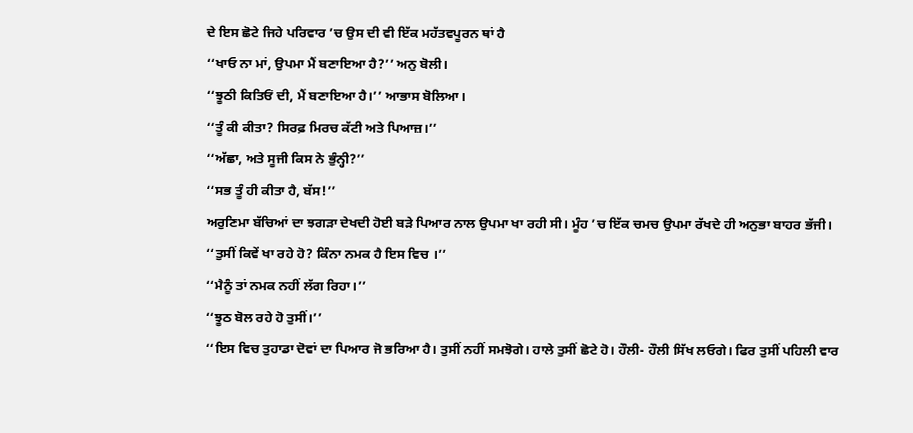ਦੇ ਇਸ ਛੋਟੇ ਜਿਹੇ ਪਰਿਵਾਰ ’ਚ ਉਸ ਦੀ ਵੀ ਇੱਕ ਮਹੱਤਵਪੂਰਨ ਥਾਂ ਹੈ
‘‘ਖਾਓ ਨਾ ਮਾਂ, ਉਪਮਾ ਮੈਂ ਬਣਾਇਆ ਹੈ?’’ ਅਨੁ ਬੋਲੀ।
‘‘ਝੂਠੀ ਕਿਤਿਓਂ ਦੀ, ਮੈਂ ਬਣਾਇਆ ਹੈ।’’ ਆਭਾਸ ਬੋਲਿਆ।
‘‘ਤੂੰ ਕੀ ਕੀਤਾ? ਸਿਰਫ਼ ਮਿਰਚ ਕੱਟੀ ਅਤੇ ਪਿਆਜ਼।’’
‘‘ਅੱਛਾ, ਅਤੇ ਸੂਜੀ ਕਿਸ ਨੇ ਭੁੰਨ੍ਹੀ?’’
‘‘ਸਭ ਤੂੰ ਹੀ ਕੀਤਾ ਹੈ, ਬੱਸ!’’
ਅਰੁਣਿਮਾ ਬੱਚਿਆਂ ਦਾ ਝਗੜਾ ਦੇਖਦੀ ਹੋਈ ਬੜੇ ਪਿਆਰ ਨਾਲ ਉਪਮਾ ਖਾ ਰਹੀ ਸੀ। ਮੂੰਹ ’ਚ ਇੱਕ ਚਮਚ ਉਪਮਾ ਰੱਖਦੇ ਹੀ ਅਨੁਭਾ ਬਾਹਰ ਭੱਜੀ।
‘‘ਤੁਸੀਂ ਕਿਵੇਂ ਖਾ ਰਹੇ ਹੋ? ਕਿੰਨਾ ਨਮਕ ਹੈ ਇਸ ਵਿਚ ।’’
‘‘ਮੈਨੂੰ ਤਾਂ ਨਮਕ ਨਹੀਂ ਲੱਗ ਰਿਹਾ।’’
‘‘ਝੂਠ ਬੋਲ ਰਹੇ ਹੋ ਤੁਸੀਂ।’’
‘‘ਇਸ ਵਿਚ ਤੁਹਾਡਾ ਦੋਵਾਂ ਦਾ ਪਿਆਰ ਜੋ ਭਰਿਆ ਹੈ। ਤੁਸੀਂ ਨਹੀਂ ਸਮਝੋਗੇ। ਹਾਲੇ ਤੁਸੀਂ ਛੋਟੇ ਹੋ। ਹੌਲੀ- ਹੌਲੀ ਸਿੱਖ ਲਓਗੇ। ਫਿਰ ਤੁਸੀਂ ਪਹਿਲੀ ਵਾਰ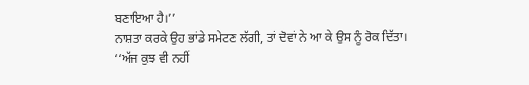ਬਣਾਇਆ ਹੈ।’’
ਨਾਸ਼ਤਾ ਕਰਕੇ ਉਹ ਭਾਂਡੇ ਸਮੇਟਣ ਲੱਗੀ, ਤਾਂ ਦੋਵਾਂ ਨੇ ਆ ਕੇ ਉਸ ਨੂੰ ਰੋਕ ਦਿੱਤਾ।
‘‘ਅੱਜ ਕੁਝ ਵੀ ਨਹੀਂ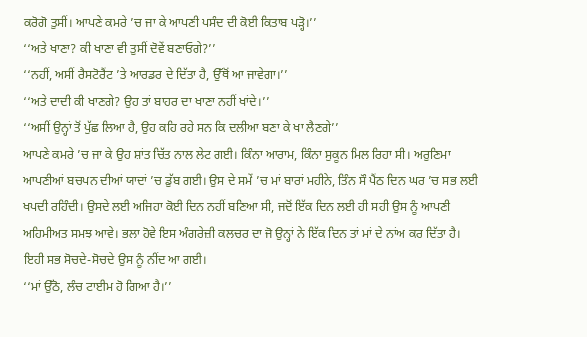ਕਰੋਗੋ ਤੁਸੀਂ। ਆਪਣੇ ਕਮਰੇ ’ਚ ਜਾ ਕੇ ਆਪਣੀ ਪਸੰਦ ਦੀ ਕੋਈ ਕਿਤਾਬ ਪੜ੍ਹੋ।’’
‘‘ਅਤੇ ਖਾਣਾ? ਕੀ ਖਾਣਾ ਵੀ ਤੁਸੀਂ ਦੋਵੇਂ ਬਣਾਓਗੇ?’’
‘‘ਨਹੀਂ, ਅਸੀਂ ਰੈਸਟੋਰੈਂਟ ’ਤੇ ਆਰਡਰ ਦੇ ਦਿੱਤਾ ਹੈ, ਉੱਥੋਂ ਆ ਜਾਵੇਗਾ।’’
‘‘ਅਤੇ ਦਾਦੀ ਕੀ ਖਾਣਗੇ? ਉਹ ਤਾਂ ਬਾਹਰ ਦਾ ਖਾਣਾ ਨਹੀਂ ਖਾਂਦੇ।’’
‘‘ਅਸੀਂ ਉਨ੍ਹਾਂ ਤੋਂ ਪੁੱਛ ਲਿਆ ਹੈ, ਉਹ ਕਹਿ ਰਹੇ ਸਨ ਕਿ ਦਲੀਆ ਬਣਾ ਕੇ ਖਾ ਲੈਣਗੇ’’
ਆਪਣੇ ਕਮਰੇ ’ਚ ਜਾ ਕੇ ਉਹ ਸ਼ਾਂਤ ਚਿੱਤ ਨਾਲ ਲੇਟ ਗਈ। ਕਿੰਨਾ ਆਰਾਮ, ਕਿੰਨਾ ਸੁਕੂਨ ਮਿਲ ਰਿਹਾ ਸੀ। ਅਰੁਣਿਮਾ ਆਪਣੀਆਂ ਬਚਪਨ ਦੀਆਂ ਯਾਦਾਂ ’ਚ ਡੁੱਬ ਗਈ। ਉਸ ਦੇ ਸਮੇਂ ’ਚ ਮਾਂ ਬਾਰਾਂ ਮਹੀਨੇ, ਤਿੰਨ ਸੌ ਪੈਂਠ ਦਿਨ ਘਰ ’ਚ ਸਭ ਲਈ ਖਪਦੀ ਰਹਿੰਦੀ। ਉਸਦੇ ਲਈ ਅਜਿਹਾ ਕੋਈ ਦਿਨ ਨਹੀਂ ਬਣਿਆ ਸੀ, ਜਦੋਂ ਇੱਕ ਦਿਨ ਲਈ ਹੀ ਸਹੀ ਉਸ ਨੂੰ ਆਪਣੀ ਅਹਿਮੀਅਤ ਸਮਝ ਆਵੇ। ਭਲਾ ਹੋਵੇ ਇਸ ਅੰਗਰੇਜ਼ੀ ਕਲਚਰ ਦਾ ਜੋ ਉਨ੍ਹਾਂ ਨੇ ਇੱਕ ਦਿਨ ਤਾਂ ਮਾਂ ਦੇ ਨਾਂਅ ਕਰ ਦਿੱਤਾ ਹੈ। ਇਹੀ ਸਭ ਸੋਚਦੇ-ਸੋਚਦੇ ਉਸ ਨੂੰ ਨੀਂਦ ਆ ਗਈ।
‘‘ਮਾਂ ਉੱਠੋ, ਲੰਚ ਟਾਈਮ ਹੋ ਗਿਆ ਹੈ।’’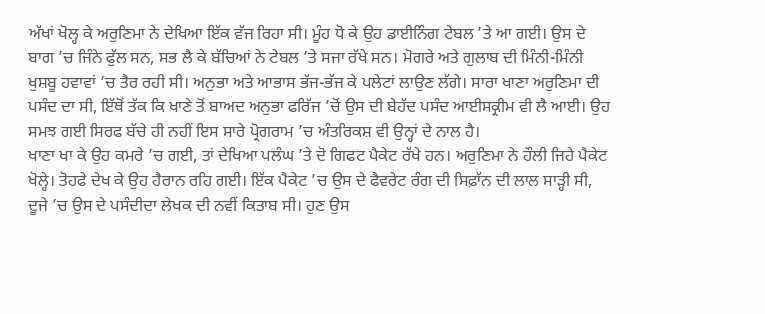ਅੱਖਾਂ ਖੋਲ੍ਹ ਕੇ ਅਰੁਣਿਮਾ ਨੇ ਦੇਖਿਆ ਇੱਕ ਵੱਜ ਰਿਹਾ ਸੀ। ਮੂੰਹ ਧੋ ਕੇ ਉਹ ਡਾਈਨਿੰਗ ਟੇਬਲ ’ਤੇ ਆ ਗਈ। ਉਸ ਦੇ ਬਾਗ ’ਚ ਜਿੰਨੇ ਫੁੱਲ ਸਨ, ਸਭ ਲੈ ਕੇ ਬੱਚਿਆਂ ਨੇ ਟੇਬਲ ’ਤੇ ਸਜਾ ਰੱਖੇ ਸਨ। ਮੋਗਰੇ ਅਤੇ ਗੁਲਾਬ ਦੀ ਮਿੰਨੀ-ਮਿੰਨੀ ਖੁਸ਼ਬੂ ਹਵਾਵਾਂ ’ਚ ਤੈਰ ਰਹੀ ਸੀ। ਅਨੁਭਾ ਅਤੇ ਆਭਾਸ ਭੱਜ-ਭੱਜ ਕੇ ਪਲੇਟਾਂ ਲਾਉਣ ਲੱਗੇ। ਸਾਰਾ ਖਾਣਾ ਅਰੁਣਿਮਾ ਦੀ ਪਸੰਦ ਦਾ ਸੀ, ਇੱਥੋਂ ਤੱਕ ਕਿ ਖਾਣੇ ਤੋਂ ਬਾਅਦ ਅਨੁਭਾ ਫਰਿੱਜ ’ਚੋਂ ਉਸ ਦੀ ਬੇਹੱਦ ਪਸੰਦ ਆਈਸਕ੍ਰੀਮ ਵੀ ਲੈ ਆਈ। ਉਹ ਸਮਝ ਗਈ ਸਿਰਫ ਬੱਚੇ ਹੀ ਨਹੀਂ ਇਸ ਸਾਰੇ ਪ੍ਰੋਗਰਾਮ ’ਚ ਅੰਤਰਿਕਸ਼ ਵੀ ਉਨ੍ਹਾਂ ਦੇ ਨਾਲ ਹੈ।
ਖਾਣਾ ਖਾ ਕੇ ਉਹ ਕਮਰੇ ’ਚ ਗਈ, ਤਾਂ ਦੇਖਿਆ ਪਲੰਘ ’ਤੇ ਦੋ ਗਿਫਟ ਪੈਕੇਟ ਰੱਖੇ ਹਨ। ਅਰੁਣਿਮਾ ਨੇ ਹੌਲੀ ਜਿਹੇ ਪੈਕੇਟ ਖੋਲ੍ਹੇ। ਤੋਹਫੇ ਦੇਖ ਕੇ ਉਹ ਹੈਰਾਨ ਰਹਿ ਗਈ। ਇੱਕ ਪੈਕੇਟ ’ਚ ਉਸ ਦੇ ਫੈਵਰੇਟ ਰੰਗ ਦੀ ਸਿਫ਼ਾੱਨ ਦੀ ਲਾਲ ਸਾੜ੍ਹੀ ਸੀ, ਦੂਜੇ ’ਚ ਉਸ ਦੇ ਪਸੰਦੀਦਾ ਲੇਖਕ ਦੀ ਨਵੀਂ ਕਿਤਾਬ ਸੀ। ਹੁਣ ਉਸ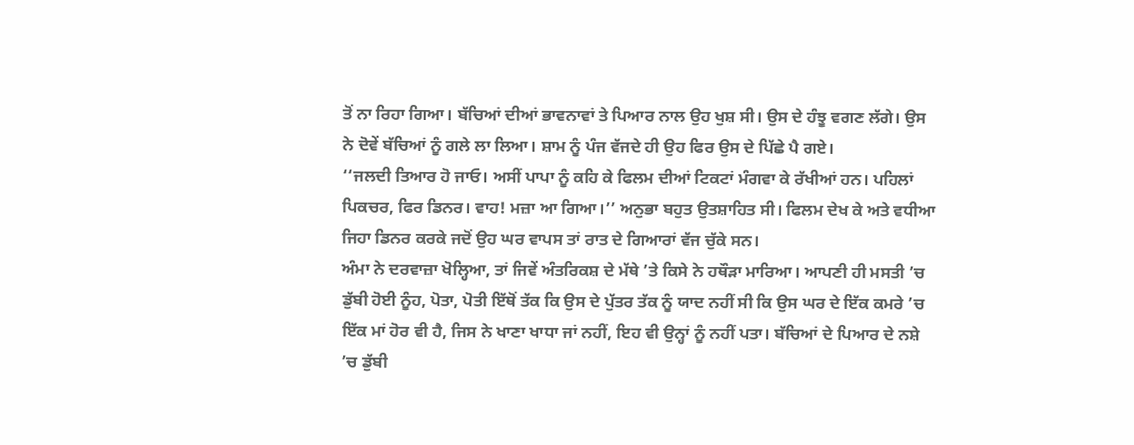ਤੋਂ ਨਾ ਰਿਹਾ ਗਿਆ। ਬੱਚਿਆਂ ਦੀਆਂ ਭਾਵਨਾਵਾਂ ਤੇ ਪਿਆਰ ਨਾਲ ਉਹ ਖੁਸ਼ ਸੀ। ਉਸ ਦੇ ਹੰਝੂ ਵਗਣ ਲੱਗੇ। ਉਸ ਨੇ ਦੋਵੇਂ ਬੱਚਿਆਂ ਨੂੰ ਗਲੇ ਲਾ ਲਿਆ। ਸ਼ਾਮ ਨੂੰ ਪੰਜ ਵੱਜਦੇ ਹੀ ਉਹ ਫਿਰ ਉਸ ਦੇ ਪਿੱਛੇ ਪੈ ਗਏ।
‘‘ਜਲਦੀ ਤਿਆਰ ਹੋ ਜਾਓ। ਅਸੀਂ ਪਾਪਾ ਨੂੰ ਕਹਿ ਕੇ ਫਿਲਮ ਦੀਆਂ ਟਿਕਟਾਂ ਮੰਗਵਾ ਕੇ ਰੱਖੀਆਂ ਹਨ। ਪਹਿਲਾਂ ਪਿਕਚਰ, ਫਿਰ ਡਿਨਰ। ਵਾਹ! ਮਜ਼ਾ ਆ ਗਿਆ।’’ ਅਨੁਭਾ ਬਹੁਤ ਉਤਸ਼ਾਹਿਤ ਸੀ। ਫਿਲਮ ਦੇਖ ਕੇ ਅਤੇ ਵਧੀਆ ਜਿਹਾ ਡਿਨਰ ਕਰਕੇ ਜਦੋਂ ਉਹ ਘਰ ਵਾਪਸ ਤਾਂ ਰਾਤ ਦੇ ਗਿਆਰਾਂ ਵੱਜ ਚੁੱਕੇ ਸਨ।
ਅੰਮਾ ਨੇ ਦਰਵਾਜ਼ਾ ਖੋਲ੍ਹਿਆ, ਤਾਂ ਜਿਵੇਂ ਅੰਤਰਿਕਸ਼ ਦੇ ਮੱਥੇ ’ਤੇ ਕਿਸੇ ਨੇ ਹਥੌੜਾ ਮਾਰਿਆ। ਆਪਣੀ ਹੀ ਮਸਤੀ ’ਚ ਡੁੱਬੀ ਹੋਈ ਨੂੰਹ, ਪੋਤਾ, ਪੋਤੀ ਇੱਥੋਂ ਤੱਕ ਕਿ ਉਸ ਦੇ ਪੁੱਤਰ ਤੱਕ ਨੂੰ ਯਾਦ ਨਹੀਂ ਸੀ ਕਿ ਉਸ ਘਰ ਦੇ ਇੱਕ ਕਮਰੇ ’ਚ ਇੱਕ ਮਾਂ ਹੋਰ ਵੀ ਹੈ, ਜਿਸ ਨੇ ਖਾਣਾ ਖਾਧਾ ਜਾਂ ਨਹੀਂ, ਇਹ ਵੀ ਉਨ੍ਹਾਂ ਨੂੰ ਨਹੀਂ ਪਤਾ। ਬੱਚਿਆਂ ਦੇ ਪਿਆਰ ਦੇ ਨਸ਼ੇ ’ਚ ਡੁੱਬੀ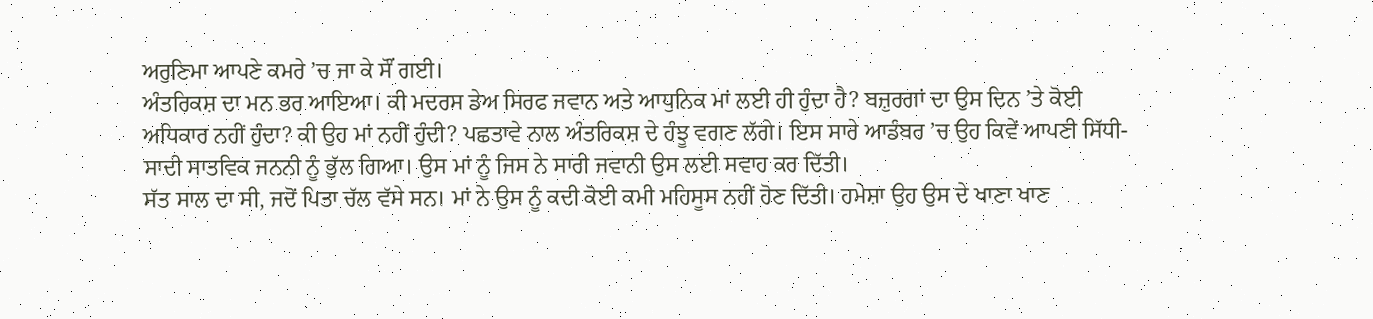ਅਰੁਣਿਮਾ ਆਪਣੇ ਕਮਰੇ ’ਚ ਜਾ ਕੇ ਸੌਂ ਗਈ।
ਅੰਤਰਿਕਸ਼ ਦਾ ਮਨ ਭਰ ਆਇਆ। ਕੀ ਮਦਰਸ ਡੇਅ ਸਿਰਫ ਜਵਾਨ ਅਤੇ ਆਧੁਨਿਕ ਮਾਂ ਲਈ ਹੀ ਹੁੰਦਾ ਹੈ? ਬਜ਼ੁਰਗਾਂ ਦਾ ਉਸ ਦਿਨ ’ਤੇ ਕੋਈ ਅਧਿਕਾਰ ਨਹੀਂ ਹੁੰਦਾ? ਕੀ ਉਹ ਮਾਂ ਨਹੀਂ ਹੁੰਦੀ? ਪਛਤਾਵੇ ਨਾਲ ਅੰਤਰਿਕਸ਼ ਦੇ ਹੰਝੂ ਵਗਣ ਲੱਗੇ। ਇਸ ਸਾਰੇ ਆਡੰਬਰ ’ਚ ਉਹ ਕਿਵੇਂ ਆਪਣੀ ਸਿੱਧੀ-ਸਾਦੀ ਸਾਤਵਿਕ ਜਨਨੀ ਨੂੰ ਭੁੱਲ ਗਿਆ। ਉਸ ਮਾਂ ਨੂੰ ਜਿਸ ਨੇ ਸਾਰੀ ਜਵਾਨੀ ਉਸ ਲਈ ਸਵਾਹ ਕਰ ਦਿੱਤੀ।
ਸੱਤ ਸਾਲ ਦਾ ਸੀ, ਜਦੋਂ ਪਿਤਾ ਚੱਲ ਵੱਸੇ ਸਨ। ਮਾਂ ਨੇ ਉਸ ਨੂੰ ਕਦੀ ਕੋਈ ਕਮੀ ਮਹਿਸੂਸ ਨਹੀਂ ਹੋਣ ਦਿੱਤੀ। ਹਮੇਸ਼ਾ ਉਹ ਉਸ ਦੇ ਖਾਣਾ ਖਾਣ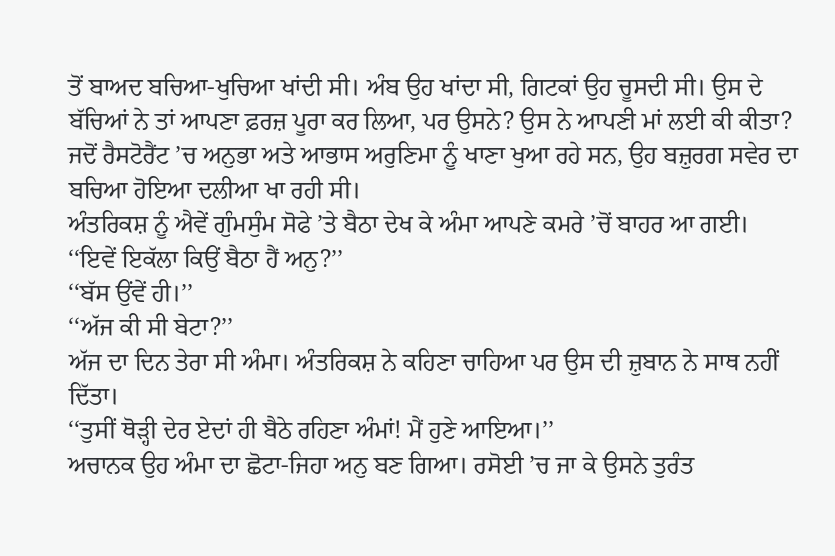ਤੋਂ ਬਾਅਦ ਬਚਿਆ-ਖੁਚਿਆ ਖਾਂਦੀ ਸੀ। ਅੰਬ ਉਹ ਖਾਂਦਾ ਸੀ, ਗਿਟਕਾਂ ਉਹ ਚੂਸਦੀ ਸੀ। ਉਸ ਦੇ ਬੱਚਿਆਂ ਨੇ ਤਾਂ ਆਪਣਾ ਫ਼ਰਜ਼ ਪੂਰਾ ਕਰ ਲਿਆ, ਪਰ ਉਸਨੇ? ਉਸ ਨੇ ਆਪਣੀ ਮਾਂ ਲਈ ਕੀ ਕੀਤਾ? ਜਦੋਂ ਰੈਸਟੋਰੈਂਟ ’ਚ ਅਨੁਭਾ ਅਤੇ ਆਭਾਸ ਅਰੁਣਿਮਾ ਨੂੰ ਖਾਣਾ ਖੁਆ ਰਹੇ ਸਨ, ਉਹ ਬਜ਼ੁਰਗ ਸਵੇਰ ਦਾ ਬਚਿਆ ਹੋਇਆ ਦਲੀਆ ਖਾ ਰਹੀ ਸੀ।
ਅੰਤਰਿਕਸ਼ ਨੂੰ ਐਵੇਂ ਗੁੰਮਸੁੰਮ ਸੋਫੇ ’ਤੇ ਬੈਠਾ ਦੇਖ ਕੇ ਅੰਮਾ ਆਪਣੇ ਕਮਰੇ ’ਚੋਂ ਬਾਹਰ ਆ ਗਈ।
‘‘ਇਵੇਂ ਇਕੱਲਾ ਕਿਉਂ ਬੈਠਾ ਹੈਂ ਅਨੁ?’’
‘‘ਬੱਸ ਉਂਵੇਂ ਹੀ।’’
‘‘ਅੱਜ ਕੀ ਸੀ ਬੇਟਾ?’’
ਅੱਜ ਦਾ ਦਿਨ ਤੇਰਾ ਸੀ ਅੰਮਾ। ਅੰਤਰਿਕਸ਼ ਨੇ ਕਹਿਣਾ ਚਾਹਿਆ ਪਰ ਉਸ ਦੀ ਜ਼ੁਬਾਨ ਨੇ ਸਾਥ ਨਹੀਂ ਦਿੱਤਾ।
‘‘ਤੁਸੀਂ ਥੋੜ੍ਹੀ ਦੇਰ ਏਦਾਂ ਹੀ ਬੈਠੇ ਰਹਿਣਾ ਅੰਮਾਂ! ਮੈਂ ਹੁਣੇ ਆਇਆ।’’
ਅਚਾਨਕ ਉਹ ਅੰਮਾ ਦਾ ਛੋਟਾ-ਜਿਹਾ ਅਨੁ ਬਣ ਗਿਆ। ਰਸੋਈ ’ਚ ਜਾ ਕੇ ਉਸਨੇ ਤੁਰੰਤ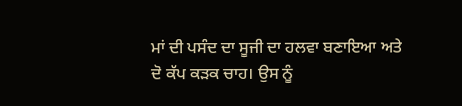ਮਾਂ ਦੀ ਪਸੰਦ ਦਾ ਸੂਜੀ ਦਾ ਹਲਵਾ ਬਣਾਇਆ ਅਤੇ ਦੋ ਕੱਪ ਕੜਕ ਚਾਹ। ਉਸ ਨੂੰ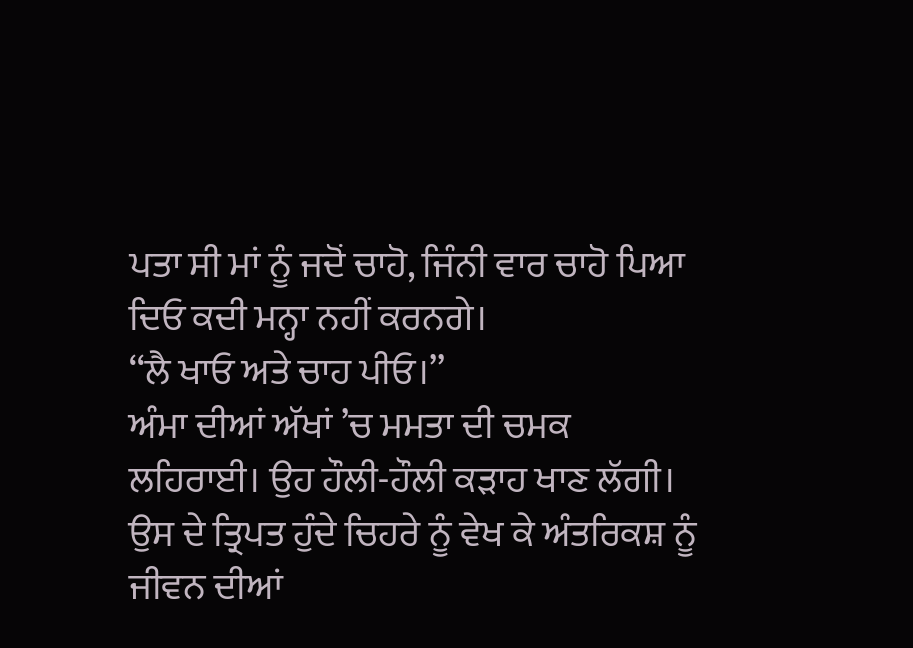ਪਤਾ ਸੀ ਮਾਂ ਨੂੰ ਜਦੋਂ ਚਾਹੋ, ਜਿੰਨੀ ਵਾਰ ਚਾਹੋ ਪਿਆ ਦਿਓ ਕਦੀ ਮਨ੍ਹਾ ਨਹੀਂ ਕਰਨਗੇ।
‘‘ਲੈ ਖਾਓ ਅਤੇ ਚਾਹ ਪੀਓ।’’
ਅੰਮਾ ਦੀਆਂ ਅੱਖਾਂ ’ਚ ਮਮਤਾ ਦੀ ਚਮਕ ਲਹਿਰਾਈ। ਉਹ ਹੌਲੀ-ਹੌਲੀ ਕੜਾਹ ਖਾਣ ਲੱਗੀ। ਉਸ ਦੇ ਤ੍ਰਿਪਤ ਹੁੰਦੇ ਚਿਹਰੇ ਨੂੰ ਵੇਖ ਕੇ ਅੰਤਰਿਕਸ਼ ਨੂੰ ਜੀਵਨ ਦੀਆਂ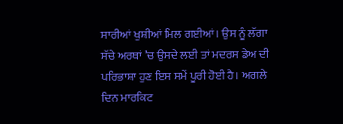ਸਾਰੀਆਂ ਖੁਸ਼ੀਆਂ ਮਿਲ ਗਈਆਂ। ਉਸ ਨੂੰ ਲੱਗਾ ਸੱਚੇ ਅਰਥਾਂ ’ਚ ਉਸਦੇ ਲਈ ਤਾਂ ਮਦਰਸ ਡੇਅ ਦੀ ਪਰਿਭਾਸ਼ਾ ਹੁਣ ਇਸ ਸਮੇਂ ਪੂਰੀ ਹੋਈ ਹੈ। ਅਗਲੇ ਦਿਨ ਮਾਰਕਿਟ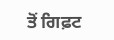ਤੋਂ ਗਿਫ਼ਟ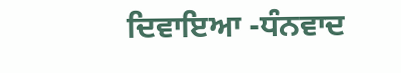ਦਿਵਾਇਆ -ਧੰਨਵਾਦ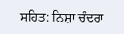ਸਹਿਤ: ਨਿਸ਼ਾ ਚੰਦਰਾ